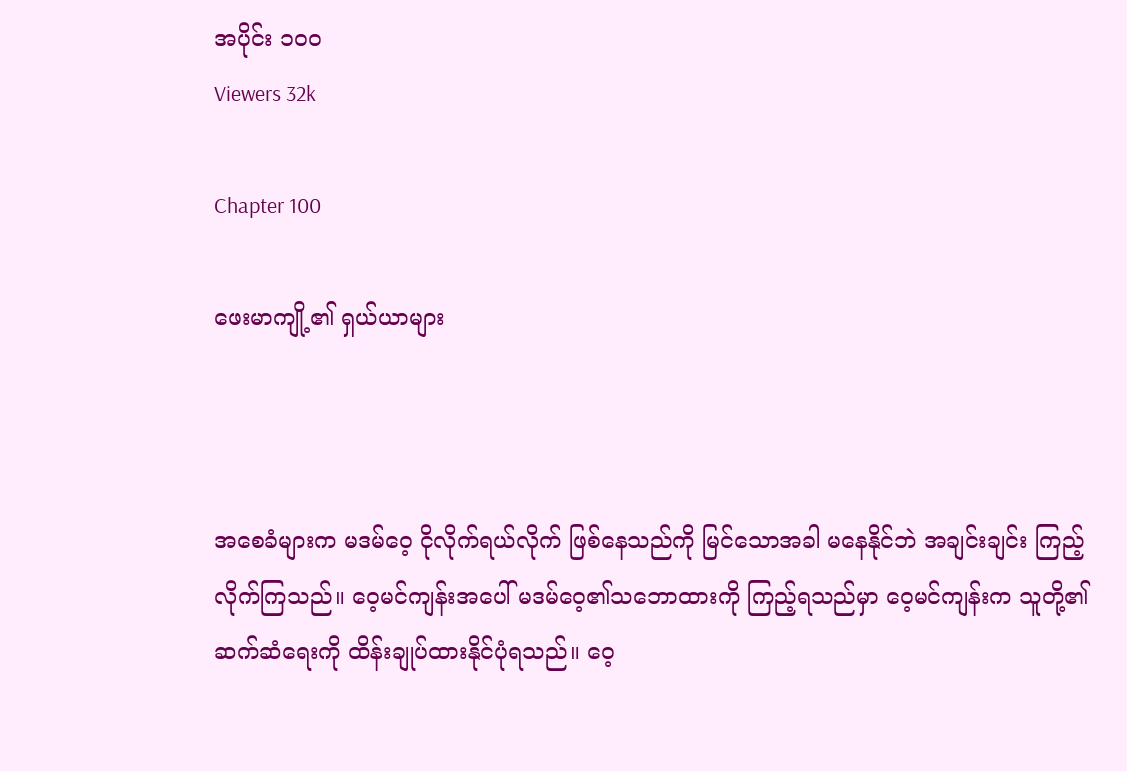အပိုင်း ၁၀၀
Viewers 32k

Chapter 100

ဖေးမာကျို့၏ ရှယ်ယာများ



အစေခံများက မဒမ်ဝေ့ ငိုလိုက်ရယ်လိုက် ဖြစ်နေသည်ကို မြင်သောအခါ မနေနိုင်ဘဲ အချင်းချင်း ကြည့်လိုက်ကြသည်။ ဝေ့မင်ကျန်းအပေါ် မဒမ်ဝေ့၏သဘောထားကို ကြည့်ရသည်မှာ ဝေ့မင်ကျန်းက သူတို့၏ဆက်ဆံရေးကို ထိန်းချုပ်ထားနိုင်ပုံရသည်။ ဝေ့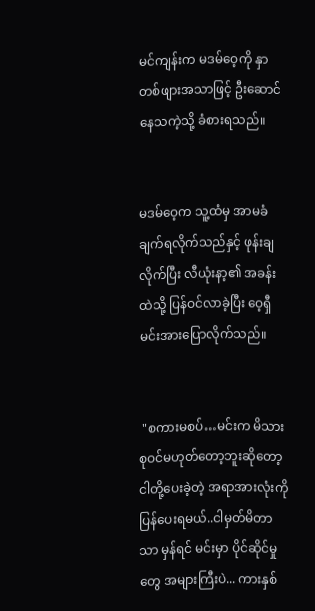မင်ကျန်းက မဒမ်ဝေ့ကို နှာတစ်ဖျားအသာဖြင့် ဦးဆောင်နေသကဲ့သို့ ခံစားရသည်။


မဒမ်ဝေ့က သူ့ထံမှ အာမခံချက်ရလိုက်သည်နှင့် ဖုန်းချလိုက်ပြီး လီယုံးနာ့၏ အခန်းထဲသို့ ပြန်ဝင်လာခဲ့ပြီး ဝေ့ရှီမင်းအားပြောလိုက်သည်။


 "စကားမစပ်…မင်းက မိသားစုဝင်မဟုတ်တော့ဘူးဆိုတော့ ငါတို့ပေးခဲ့တဲ့ အရာအားလုံးကို ပြန်ပေးရမယ်..ငါမှတ်မိတာသာ မှန်ရင် မင်းမှာ ပိုင်ဆိုင်မှုတွေ အများကြီးပဲ... ကားနှစ်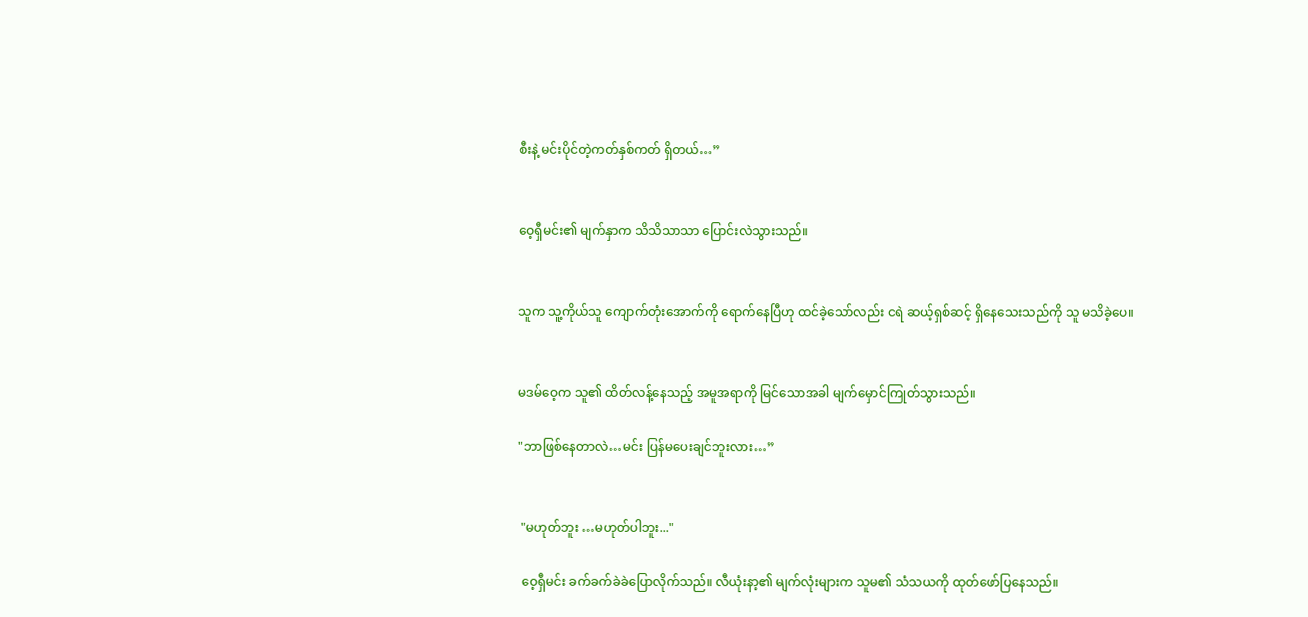စီးနဲ့ မင်းပိုင်တဲ့ကတ်နှစ်ကတ် ရှိတယ်…”


ဝေ့ရှီမင်း၏ မျက်နှာက သိသိသာသာ ပြောင်းလဲသွားသည်။


သူက သူ့ကိုယ်သူ ကျောက်တုံးအောက်ကို ရောက်နေပြီဟု ထင်ခဲ့သော်လည်း ငရဲ ဆယ့်ရှစ်ဆင့် ရှိနေသေးသည်ကို သူ မသိခဲ့ပေ။


မဒမ်ဝေ့က သူ၏ ထိတ်လန့်နေသည့် အမူအရာကို မြင်သောအခါ မျက်မှောင်ကြုတ်သွားသည်။

"ဘာဖြစ်နေတာလဲ…မင်း ပြန်မပေးချင်ဘူးလား…”


 "မဟုတ်ဘူး …မဟုတ်ပါဘူး..."

 ဝေ့ရှီမင်း ခက်ခက်ခဲခဲပြောလိုက်သည်။ လီယုံးနာ့၏ မျက်လုံးများက သူမ၏ သံသယကို ထုတ်ဖော်ပြနေသည်။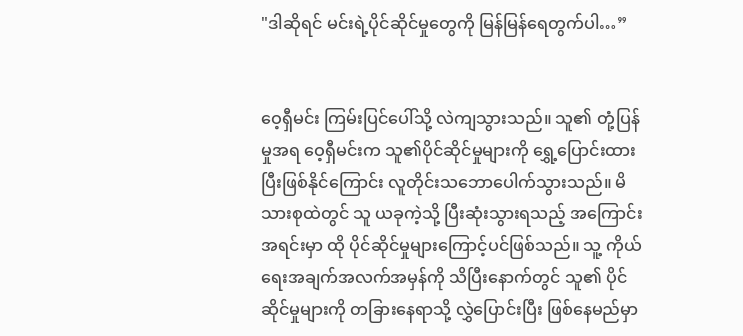"ဒါဆိုရင် မင်းရဲ့ပိုင်ဆိုင်မှုတွေကို မြန်မြန်ရေတွက်ပါ…”


ဝေ့ရှီမင်း ကြမ်းပြင်ပေါ်သို့ လဲကျသွားသည်။ သူ၏ တုံ့ပြန်မှုအရ ဝေ့ရှီမင်းက သူ၏ပိုင်ဆိုင်မှုများကို ရွှေ့ပြောင်းထားပြီးဖြစ်နိုင်ကြောင်း လူတိုင်းသဘောပေါက်သွားသည်။ မိသားစုထဲတွင် သူ ယခုကဲ့သို့ ပြီးဆုံးသွားရသည့် အကြောင်းအရင်းမှာ ထို ပိုင်ဆိုင်မှုများကြောင့်ပင်ဖြစ်သည်။ သူ့ ကိုယ်ရေးအချက်အလက်အမှန်ကို သိပြီးနောက်တွင် သူ၏ ပိုင်ဆိုင်မှုများကို တခြားနေရာသို့ လွှဲပြောင်းပြီး ဖြစ်နေမည်မှာ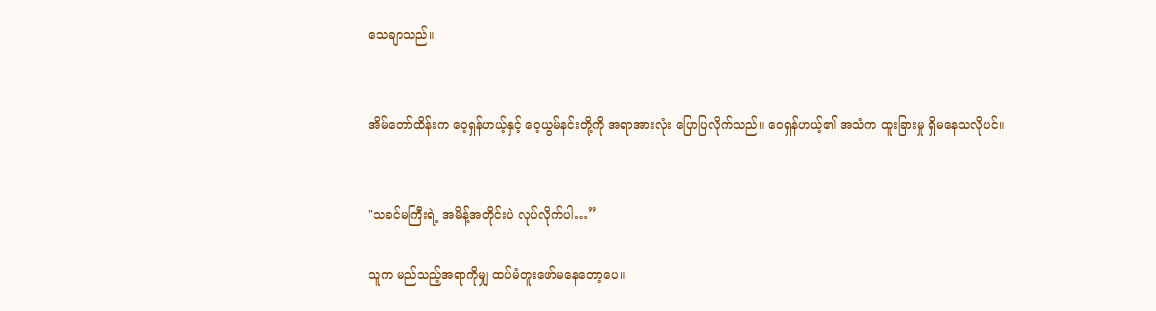သေချာသည်။


အိမ်တော်ထိန်းက ဝေ့ရှန်ဟယ့်နှင့် ဝေ့ယွမ်နင်းတို့ကို အရာအားလုံး ပြောပြလိုက်သည်။ ဝေရှန်ဟယ့်၏ အသံက ထူးခြားမှု ရှိမနေသလိုပင်။


"သခင်မကြီးရဲ့ အမိန့်အတိုင်းပဲ လုပ်လိုက်ပါ…”

သူက မည်သည့်အရာကိုမျှ ထပ်မံတူးဖော်မနေတော့ပေ။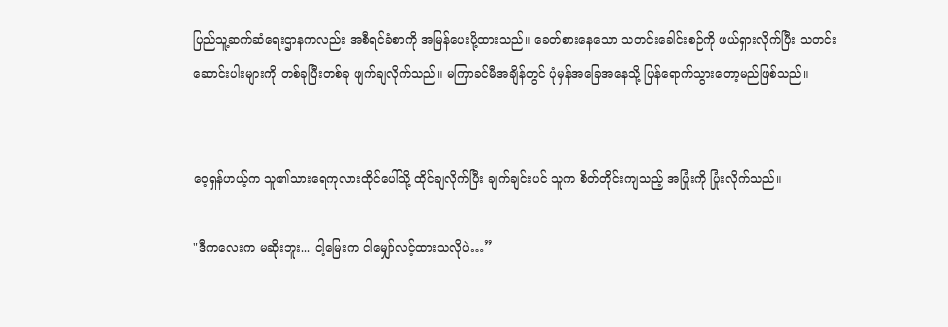ပြည်သူ့ဆက်ဆံရေးဌာနကလည်း အစီရင်ခံစာကို အမြန်ပေးပို့ထားသည်။ ခေတ်စားနေသော သတင်းခေါင်းစဉ်ကို ဖယ်ရှားလိုက်ပြီး သတင်းဆောင်းပါးများကို တစ်ခုပြီးတစ်ခု ဖျက်ချလိုက်သည်။ မကြာခင်မီအချိန်တွင် ပုံမှန်အခြေအနေသို့ ပြန်ရောက်သွားတော့မည်ဖြစ်သည်။


ဝေ့ရှန်ဟယ့်က သူ၏သားရေကုလားထိုင်ပေါ်သို့ ထိုင်ချလိုက်ပြီး ချက်ချင်းပင် သူက စိတ်တိုင်းကျသည့် အပြုံးကို ပြုံးလိုက်သည်။

"ဒီကလေးက မဆိုးဘူး... ငါ့မြေးက ငါမျှော်လင့်ထားသလိုပဲ…”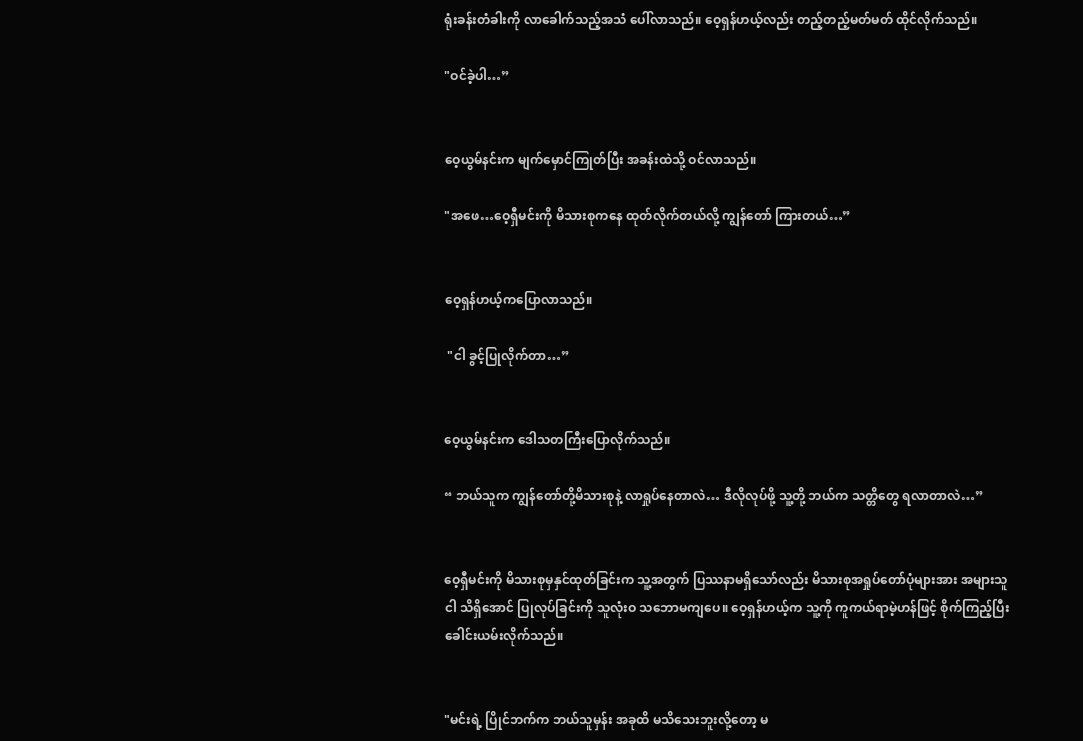ရုံးခန်းတံခါးကို လာခေါက်သည့်အသံ ပေါ်လာသည်။ ဝေ့ရှန်ဟယ့်လည်း တည့်တည့်မတ်မတ် ထိုင်လိုက်သည်။

"ဝင်ခဲ့ပါ…”


ဝေ့ယွမ်နင်းက မျက်မှောင်ကြုတ်ပြီး အခန်းထဲသို့ ဝင်လာသည်။

"အဖေ…ဝေ့ရှီမင်းကို မိသားစုကနေ ထုတ်လိုက်တယ်လို့ ကျွန်တော် ကြားတယ်…”


ဝေ့ရှန်ဟယ့်ကပြောလာသည်။

 "ငါ ခွင့်ပြုလိုက်တာ…”


ဝေ့ယွမ်နင်းက ဒေါသတကြီးပြောလိုက်သည်။

“ ဘယ်သူက ကျွန်တော်တို့မိသားစုနဲ့ လာရှုပ်နေတာလဲ… ဒီလိုလုပ်ဖို့ သူ့တို့ ဘယ်က သတ္တိတွေ ရလာတာလဲ…”


ဝေ့ရှီမင်းကို မိသားစုမှနှင်ထုတ်ခြင်းက သူ့အတွက် ပြဿနာမရှိသော်လည်း မိသားစုအရှုပ်တော်ပုံများအား အများသူငါ သိရှိအောင် ပြုလုပ်ခြင်းကို သူလုံးဝ သဘောမကျပေ။ ဝေ့ရှန်ဟယ့်က သူ့ကို ကူကယ်ရာမဲ့ဟန်ဖြင့် စိုက်ကြည့်ပြီး ခေါင်းယမ်းလိုက်သည်။


"မင်းရဲ့ ပြိုင်ဘက်က ဘယ်သူမှန်း အခုထိ မသိသေးဘူးလို့တော့ မ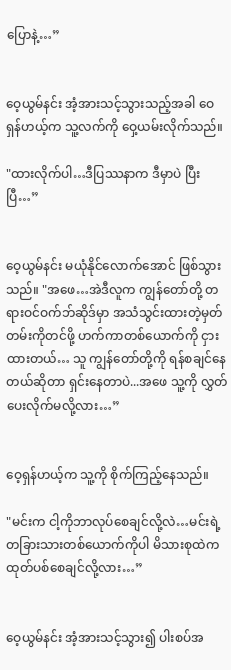ပြောနဲ့…”


ဝေ့ယွမ်နင်း အံ့အားသင့်သွားသည့်အခါ ဝေရှန်ဟယ့်က သူ့လက်ကို ဝှေ့ယမ်းလိုက်သည်။

"ထားလိုက်ပါ…ဒီပြဿနာက ဒီမှာပဲ ပြီးပြီ…”


ဝေ့ယွမ်နင်း မယုံနိုင်လောက်အောင် ဖြစ်သွားသည်။ "အဖေ…အဲဒီလူက ကျွန်တော်တို့ တရားဝင်ဝက်ဘ်ဆိုဒ်မှာ အသံသွင်းထားတဲ့မှတ်တမ်းကိုတင်ဖို့ ဟက်ကာတစ်ယောက်ကို ငှားထားတယ်… သူ ကျွန်တော်တို့ကို ရန်စချင်နေတယ်ဆိုတာ ရှင်းနေတာပဲ...အဖေ သူ့ကို လွှတ်ပေးလိုက်မလို့လား…”


ဝေ့ရှန်ဟယ့်က သူ့ကို စိုက်ကြည့်နေသည်။

"မင်းက ငါ့ကိုဘာလုပ်စေချင်လို့လဲ…မင်းရဲ့တခြားသားတစ်ယောက်ကိုပါ မိသားစုထဲက ထုတ်ပစ်စေချင်လို့လား…”


ဝေ့ယွမ်နင်း အံ့အားသင့်သွား၍ ပါးစပ်အ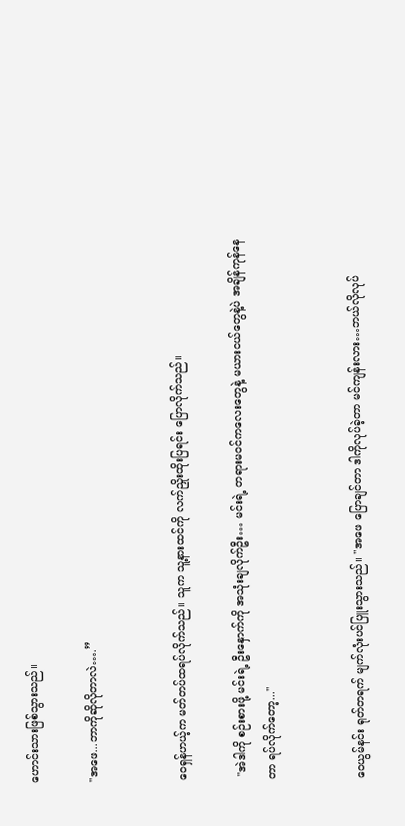ဟောင်းသားဖြစ်သွားသည်။

"အဖေ...ဘာကိုဆိုလိုတာလဲ….”


ဝေရှန်ဟယ့်က မတ်တပ်ထရပ်လိုက်သည်။ သူက သူ့နားထင်ကို လက်ညှိုးထိုးပြရင်း ပြောလိုက်သည်။

 "အဲဒါကို စဉ်းစားဖို့ မင်းရဲ့ ဦးနှောက်ကို အသုံးချလိုက်ဦး… မင်းရဲ့ တရားမဝင်ကလေးတွေနဲ့ မယားငယ်တွေနဲ့ပဲ အချိန်ကုန်နေတာ ရပ်လိုက်တော့..."


ဝေယွမ်နင်း ရုတ်တရက် မျက်လုံးပင်ပြူးသွားသည်။ "အဖေ ပြောချင်တာ ဒါကိုလုပ်ခဲ့တာ မင်ကျန်းလား…ဘယ်လိုလုပ်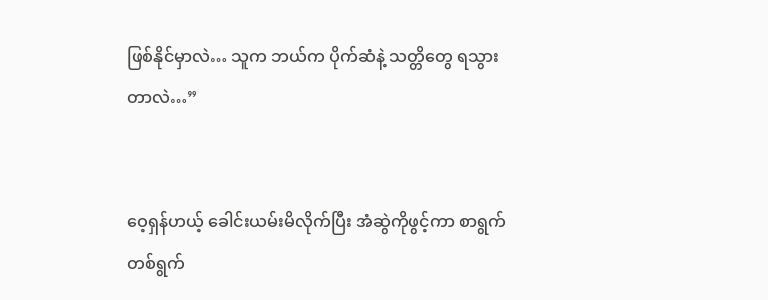ဖြစ်နိုင်မှာလဲ… သူက ဘယ်က ပိုက်ဆံနဲ့ သတ္တိတွေ ရသွားတာလဲ…”


ဝေ့ရှန်ဟယ့် ခေါင်းယမ်းမိလိုက်ပြီး အံဆွဲကိုဖွင့်ကာ စာရွက်တစ်ရွက်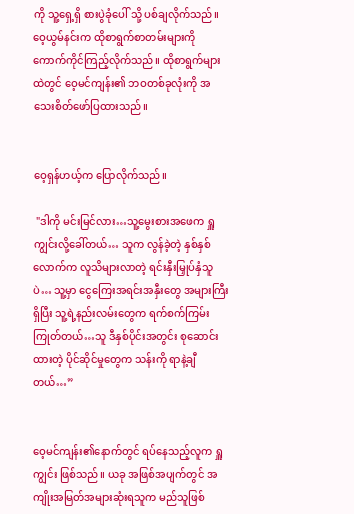ကို သူ့ရှေ့ရှိ စားပွဲခုံပေါ် သို့ ပစ်ချလိုက်သည်။ ဝေ့ယွမ်နင်းက ထိုစာရွက်စာတမ်းများကို ကောက်ကိုင်ကြည့်လိုက်သည်။ ထိုစာရွက်များထဲတွင် ဝေ့မင်ကျန်း၏ ဘဝတစ်ခုလုံးကို အသေးစိတ်ဖော်ပြထားသည်။


ဝေ့ရှန်ဟယ့်က ပြောလိုက်သည်။

 "ဒါကို မင်းမြင်လား…သူ့မွေးစားအဖေက ရှူကျွင်းလို့ခေါ်တယ်… သူက လွန်ခဲ့တဲ့ နှစ်နှစ်လောက်က လူသိများလာတဲ့ ရင်းနှီးမြှုပ်နှံသူပဲ… သူ့မှာ ငွေကြေးအရင်းအနှီးတွေ အများကြီးရှိပြီး သူ့ရဲ့နည်းလမ်းတွေက ရက်စက်ကြမ်းကြုတ်တယ်…သူ ဒီနှစ်ပိုင်းအတွင်း စုဆောင်းထားတဲ့ ပိုင်ဆိုင်မှုတွေက သန်းကို ရာနဲ့ချီတယ်…”


ဝေ့မင်ကျန်း၏နောက်တွင် ရပ်နေသည့်လူက ရှူကျွင်း ဖြစ်သည်။ ယခု အဖြစ်အပျက်တွင် အကျိုးအမြတ်အများဆုံးရသူက မည်သူဖြစ်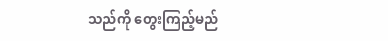သည်ကို တွေးကြည့်မည်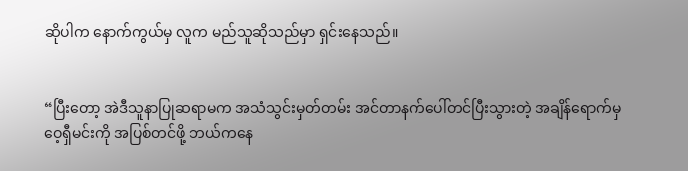ဆိုပါက နောက်ကွယ်မှ လူက မည်သူဆိုသည်မှာ ရှင်းနေသည်။


“ပြီးတော့ အဲဒီသူနာပြုဆရာမက အသံသွင်းမှတ်တမ်း အင်တာနက်ပေါ်တင်ပြီးသွားတဲ့ အချိန်ရောက်မှ ဝေ့ရှီမင်းကို အပြစ်တင်ဖို့ ဘယ်ကနေ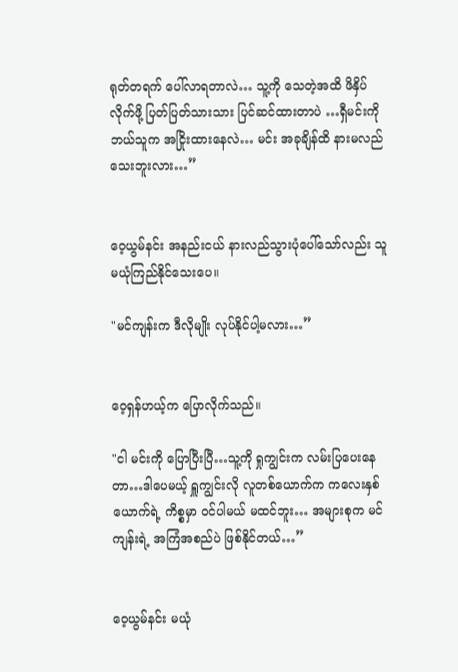ရုတ်တရက် ပေါ်လာရတာလဲ… သူ့ကို သေတဲ့အထိ ဖိနှိပ်လိုက်ဖို့ ပြတ်ပြတ်သားသား ပြင်ဆင်ထားတာပဲ …ရှီမင်းကို ဘယ်သူက အငြိုးထားနေလဲ… မင်း အခုချိန်ထိ နားမလည်သေးဘူးလား…”


ဝေ့ယွမ်နင်း အနည်းငယ် နားလည်သွားပုံပေါ်သော်လည်း သူ မယုံကြည်နိုင်သေးပေ။

"မင်ကျန်းက ဒီလိုမျိုး လုပ်နိုင်ပါ့မလား…”


ဝေ့ရှန်ဟယ့်က ပြောလိုက်သည်။

"ငါ မင်းကို ပြောပြီးပြီ…သူ့ကို ရှုကျွင်းက လမ်းပြပေးနေတာ…ဒါပေမယ့် ရှူကျွင်းလို လူတစ်ယောက်က ကလေးနှစ်ယောက်ရဲ့ ကိစ္စမှာ ဝင်ပါမယ် မထင်ဘူး… အများစုက မင်ကျန်းရဲ့ အကြံအစည်ပဲ ဖြစ်နိုင်တယ်…”


ဝေ့ယွမ်နင်း မယုံ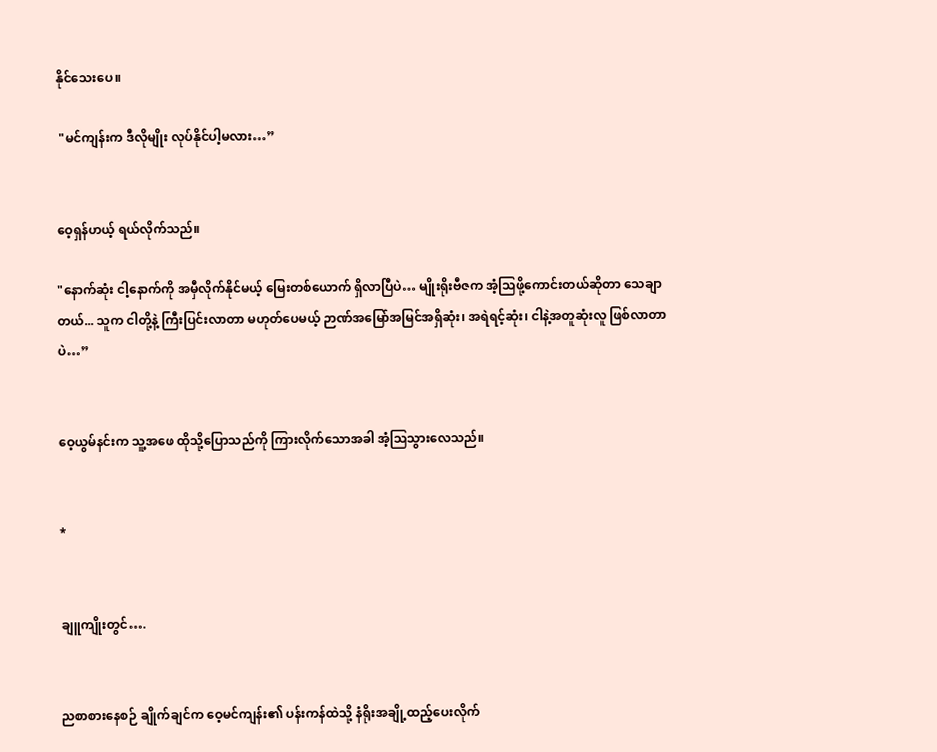နိုင်သေးပေ။

 "မင်ကျန်းက ဒီလိုမျိုး လုပ်နိုင်ပါ့မလား…”


ဝေ့ရှန်ဟယ့် ရယ်လိုက်သည်။

"နောက်ဆုံး ငါ့နောက်ကို အမှီလိုက်နိုင်မယ့် မြေးတစ်ယောက် ရှိလာပြီပဲ… မျိုးရိုးဗီဇက အံ့သြဖို့ကောင်းတယ်ဆိုတာ သေချာတယ်... သူက ငါတို့နဲ့ ကြီးပြင်းလာတာ မဟုတ်ပေမယ့် ဉာဏ်အမြော်အမြင်အရှိဆုံး၊ အရဲရင့်ဆုံး၊ ငါနဲ့အတူဆုံးလူ ဖြစ်လာတာပဲ…”


ဝေ့ယွမ်နင်းက သူ့အဖေ ထိုသို့ပြောသည်ကို ကြားလိုက်သောအခါ အံ့ဩသွားလေသည်။


*


ချူကျိုးတွင်….


ညစာစားနေစဉ် ချိုက်ချင်က ဝေ့မင်ကျန်း၏ ပန်းကန်ထဲသို့ နံရိုးအချို့ထည့်ပေးလိုက်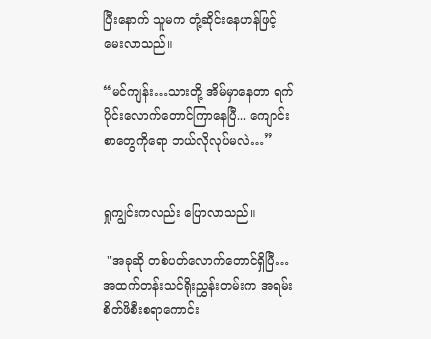ပြီးနောက် သူမက တုံ့ဆိုင်းနေဟန်ဖြင့် မေးလာသည်။

“မင်ကျန်း…သားတို့ အိမ်မှာနေတာ ရက်ပိုင်းလောက်တောင်ကြာနေပြီ... ကျောင်းစာတွေကိုရော ဘယ်လိုလုပ်မလဲ…”


ရှုကျွင်းကလည်း ပြောလာသည်။

 "အခုဆို တစ်ပတ်လောက်တောင်ရှိပြီ…အထက်တန်းသင်ရိုးညွှန်းတမ်းက အရမ်းစိတ်ဖိစီးစရာကောင်း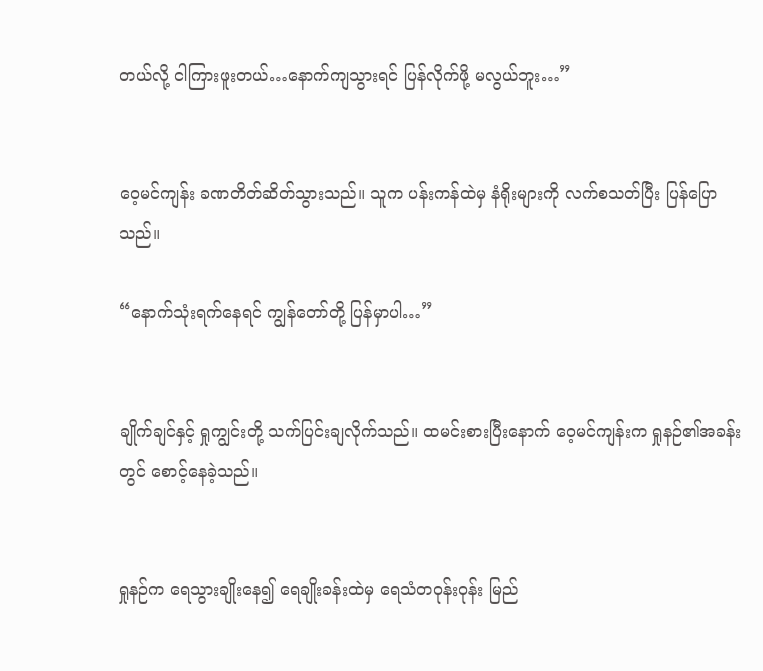တယ်လို့ ငါကြားဖူးတယ်…နောက်ကျသွားရင် ပြန်လိုက်ဖို့ မလွယ်ဘူး…”


ဝေ့မင်ကျန်း ခဏတိတ်ဆိတ်သွားသည်။ သူက ပန်းကန်ထဲမှ နံရိုးများကို လက်စသတ်ပြီး ပြန်ပြောသည်။

“နောက်သုံးရက်နေရင် ကျွန်တော်တို့ ပြန်မှာပါ…”


ချိုက်ချင်နှင့် ရှုကျွင်းတို့ သက်ပြင်းချလိုက်သည်။ ထမင်းစားပြီးနောက် ဝေ့မင်ကျန်းက ရှုနဉ်၏အခန်းတွင် စောင့်နေခဲ့သည်။


ရှုနဉ်က ရေသွားချိုးနေ၍ ရေချိုးခန်းထဲမှ ရေသံတဝုန်းဝုန်း မြည်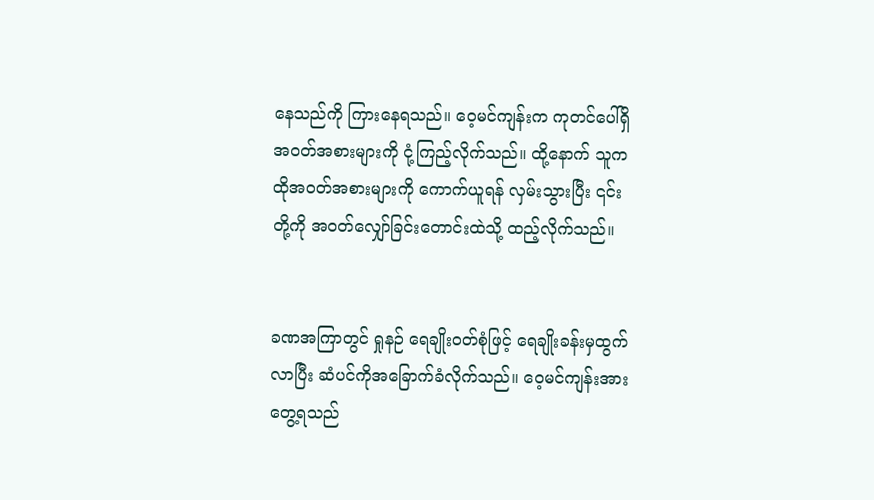နေသည်ကို ကြားနေရသည်။ ဝေ့မင်ကျန်းက ကုတင်ပေါ်ရှိ အဝတ်အစားများကို ငုံ့ကြည့်လိုက်သည်။ ထို့နောက် သူက ထိုအဝတ်အစားများကို ကောက်ယူရန် လှမ်းသွားပြီး ၎င်းတို့ကို အဝတ်လျှော်ခြင်းတောင်းထဲသို့ ထည့်လိုက်သည်။


ခဏအကြာတွင် ရှုနဉ် ရေချိုးဝတ်စုံဖြင့် ရေချိုးခန်းမှထွက်လာပြီး ဆံပင်ကိုအခြောက်ခံလိုက်သည်။ ဝေ့မင်ကျန်းအား တွေ့ရသည်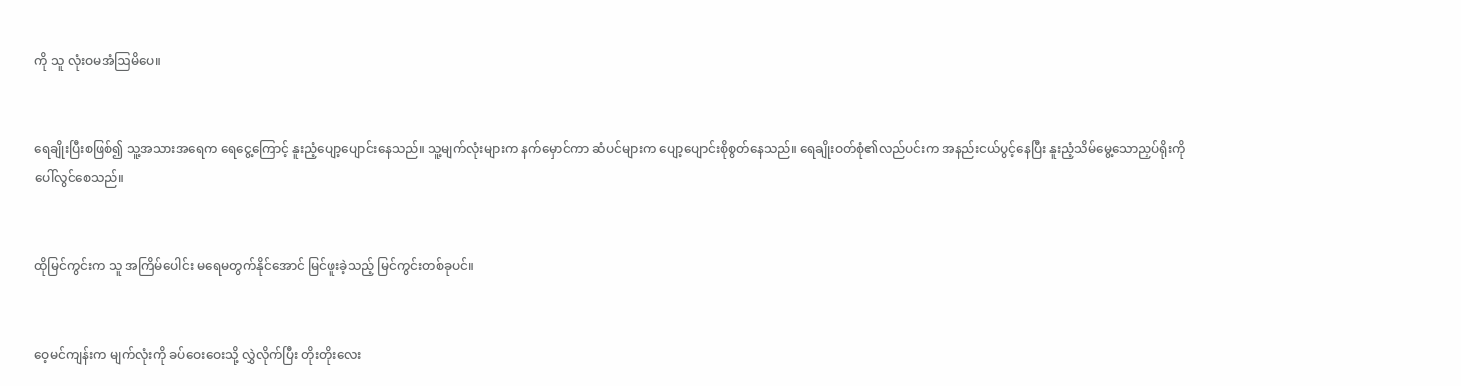ကို သူ လုံးဝမအံဩမိပေ။


ရေချိုးပြီးစဖြစ်၍ သူ့အသားအရေက ရေငွေ့ကြောင့် နူးညံ့ပျော့ပျောင်းနေသည်။ သူ့မျက်လုံးများက နက်မှောင်ကာ ဆံပင်များက ပျော့ပျောင်းစိုစွတ်နေသည်။ ရေချိုးဝတ်စုံ၏လည်ပင်းက အနည်းငယ်ပွင့်နေပြီး နူးညံ့သိမ်မွေ့သောညှပ်ရိုးကို ပေါ်လွင်စေသည်။


ထိုမြင်ကွင်းက သူ အကြိမ်ပေါင်း မရေမတွက်နိုင်အောင် မြင်ဖူးခဲ့သည့် မြင်ကွင်းတစ်ခုပင်။


ဝေ့မင်ကျန်းက မျက်လုံးကို ခပ်ဝေးဝေးသို့ လွှဲလိုက်ပြီး တိုးတိုးလေး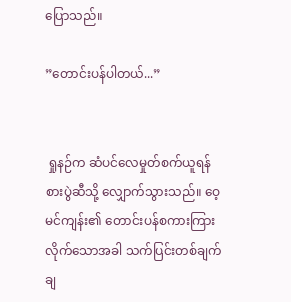ပြောသည်။

”တောင်းပန်ပါတယ်...”


 ရှုနဉ်က ဆံပင်လေမှုတ်စက်ယူရန် စားပွဲဆီသို့ လျှောက်သွားသည်။ ဝေ့မင်ကျန်း၏ တောင်းပန်စကားကြားလိုက်သောအခါ သက်ပြင်းတစ်ချက်ချ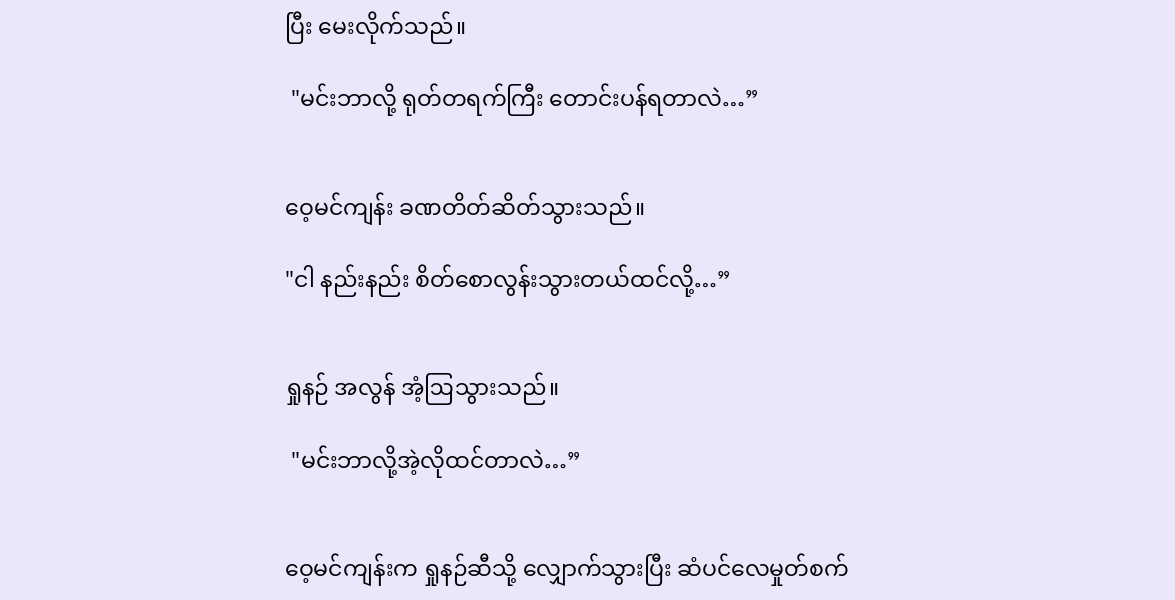ပြီး မေးလိုက်သည်။

 "မင်းဘာလို့ ရုတ်တရက်ကြီး တောင်းပန်ရတာလဲ…”


ဝေ့မင်ကျန်း ခဏတိတ်ဆိတ်သွားသည်။

"ငါ နည်းနည်း စိတ်စောလွန်းသွားတယ်ထင်လို့…”


ရှုနဉ် အလွန် အံ့ဩသွားသည်။

 "မင်းဘာလို့အဲ့လိုထင်တာလဲ…”


ဝေ့မင်ကျန်းက ရှုနဉ်ဆီသို့ လျှောက်သွားပြီး ဆံပင်လေမှုတ်စက်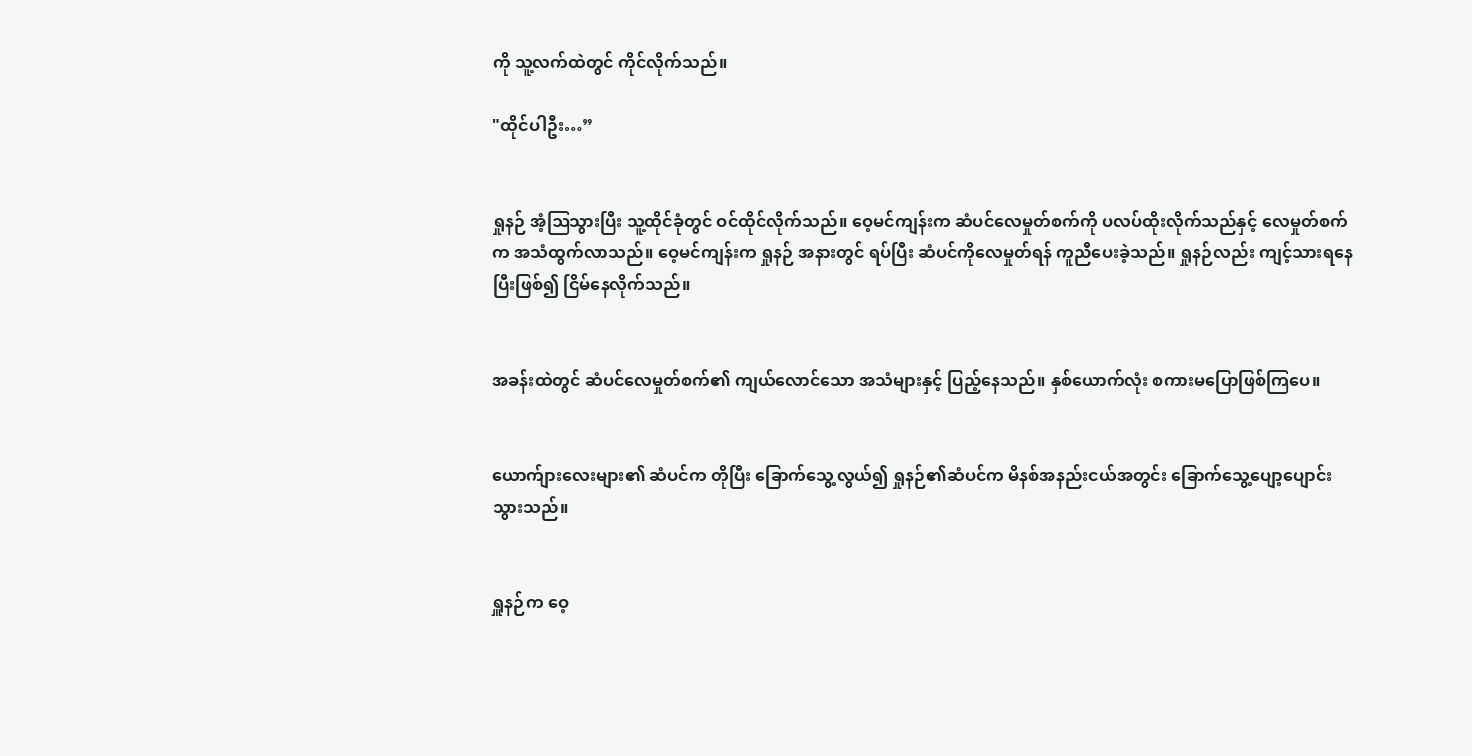ကို သူ့လက်ထဲတွင် ကိုင်လိုက်သည်။

"ထိုင်ပါဦး…”


ရှုနဉ် အံ့ဩသွားပြီး သူ့ထိုင်ခုံတွင် ဝင်ထိုင်လိုက်သည်။ ဝေ့မင်ကျန်းက ဆံပင်လေမှုတ်စက်ကို ပလပ်ထိုးလိုက်သည်နှင့် လေမှုတ်စက်က အသံထွက်လာသည်။ ဝေ့မင်ကျန်းက ရှုနဉ် အနားတွင် ရပ်ပြီး ဆံပင်ကိုလေမှုတ်ရန် ကူညီပေးခဲ့သည်။ ရှုနဉ်လည်း ကျင့်သားရနေပြီးဖြစ်၍ ငြိမ်နေလိုက်သည်။


အခန်းထဲတွင် ဆံပင်လေမှုတ်စက်၏ ကျယ်လောင်သော အသံများနှင့် ပြည့်နေသည်။ နှစ်ယောက်လုံး စကားမပြောဖြစ်ကြပေ။


ယောက်ျားလေးများ၏ ဆံပင်က တိုပြီး ခြောက်သွေ့လွယ်၍ ရှုနဉ်၏ဆံပင်က မိနစ်အနည်းငယ်အတွင်း ခြောက်သွေ့ပျော့ပျောင်းသွားသည်။


ရှူနဉ်က ဝေ့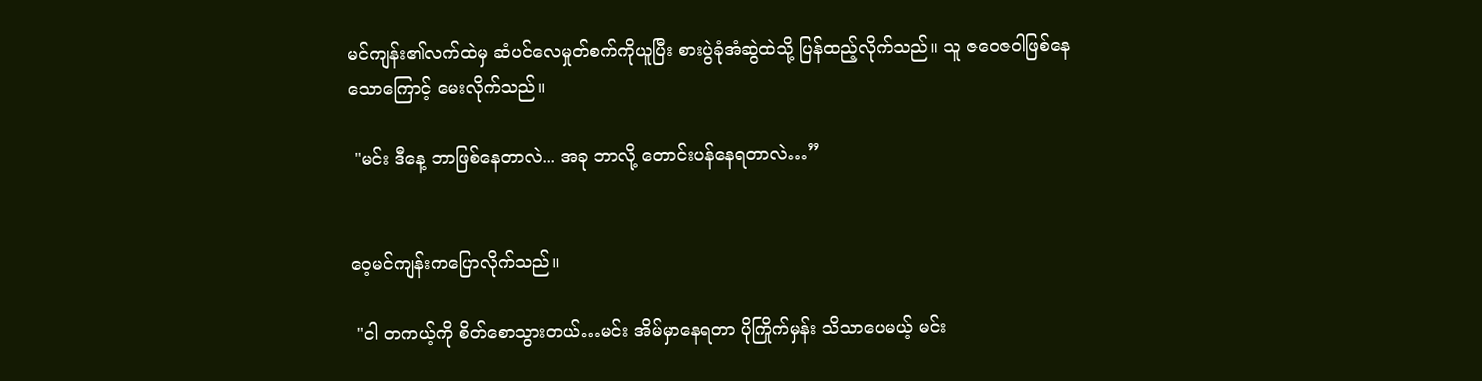မင်ကျန်း၏လက်ထဲမှ ဆံပင်လေမှုတ်စက်ကိုယူပြီး စားပွဲခုံအံဆွဲထဲသို့ ပြန်ထည့်လိုက်သည်။ သူ ဇဝေဇဝါဖြစ်နေသောကြောင့် မေးလိုက်သည်။

 "မင်း ဒီနေ့ ဘာဖြစ်နေတာလဲ... အခု ဘာလို့ တောင်းပန်နေရတာလဲ…”


ဝေ့မင်ကျန်းကပြောလိုက်သည်။

 "ငါ တကယ့်ကို စိတ်စောသွားတယ်…မင်း အိမ်မှာနေရတာ ပိုကြိုက်မှန်း သိသာပေမယ့် မင်း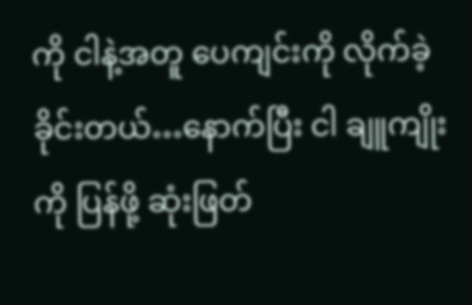ကို ငါနဲ့အတူ ပေကျင်းကို လိုက်ခဲ့ခိုင်းတယ်…နောက်ပြီး ငါ ချူကျိုးကို ပြန်ဖို့ ဆုံးဖြတ်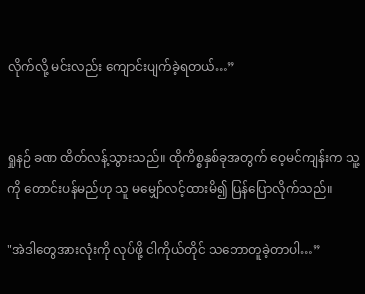လိုက်လို့ မင်းလည်း ကျောင်းပျက်ခဲ့ရတယ်…”


ရှုနဉ် ခဏ ထိတ်လန့်သွားသည်။ ထိုကိစ္စနှစ်ခုအတွက် ဝေ့မင်ကျန်းက သူ့ကို တောင်းပန်မည်ဟု သူ မမျှော်လင့်ထားမိ၍ ပြန်ပြောလိုက်သည်။

"အဲဒါတွေအားလုံးကို လုပ်ဖို့ ငါကိုယ်တိုင် သဘောတူခဲ့တာပါ…”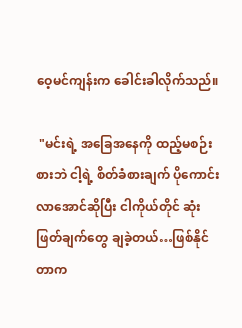ဝေ့မင်ကျန်းက ခေါင်းခါလိုက်သည်။

 "မင်းရဲ့ အခြေအနေကို ထည့်မစဉ်းစားဘဲ ငါ့ရဲ့ စိတ်ခံစားချက် ပိုကောင်းလာအောင်ဆိုပြီး ငါကိုယ်တိုင် ဆုံးဖြတ်ချက်တွေ ချခဲ့တယ်…ဖြစ်နိုင်တာက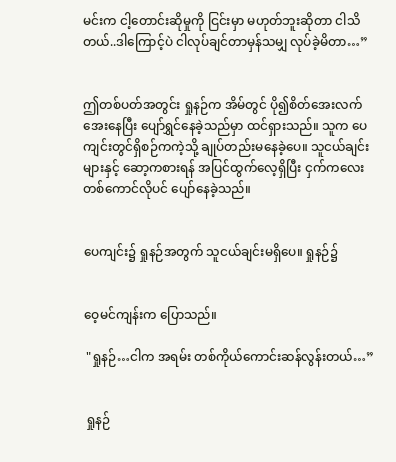မင်းက ငါ့တောင်းဆိုမှုကို ငြင်းမှာ မဟုတ်ဘူးဆိုတာ ငါသိတယ်..ဒါကြောင့်ပဲ ငါလုပ်ချင်တာမှန်သမျှ လုပ်ခဲ့မိတာ…”


ဤတစ်ပတ်အတွင်း ရှုနဉ်က အိမ်တွင် ပို၍စိတ်အေးလက်အေးနေပြီး ပျော်ရွှင်နေခဲ့သည်မှာ ထင်ရှားသည်။ သူက ပေကျင်းတွင်ရှိစဉ်ကကဲ့သို့ ချုပ်တည်းမနေခဲ့ပေ။ သူငယ်ချင်းများနှင့် ဆော့ကစားရန် အပြင်ထွက်လေ့ရှိပြီး ငှက်ကလေးတစ်ကောင်လိုပင် ပျော်နေခဲ့သည်။


ပေကျင်း၌ ရှုနဉ်အတွက် သူငယ်ချင်းမရှိပေ။ ရှုနဉ်၌


ဝေ့မင်ကျန်းက ပြောသည်။

 "ရှုနဉ်…ငါက အရမ်း တစ်ကိုယ်ကောင်းဆန်လွန်းတယ်…”


 ရှုနဉ်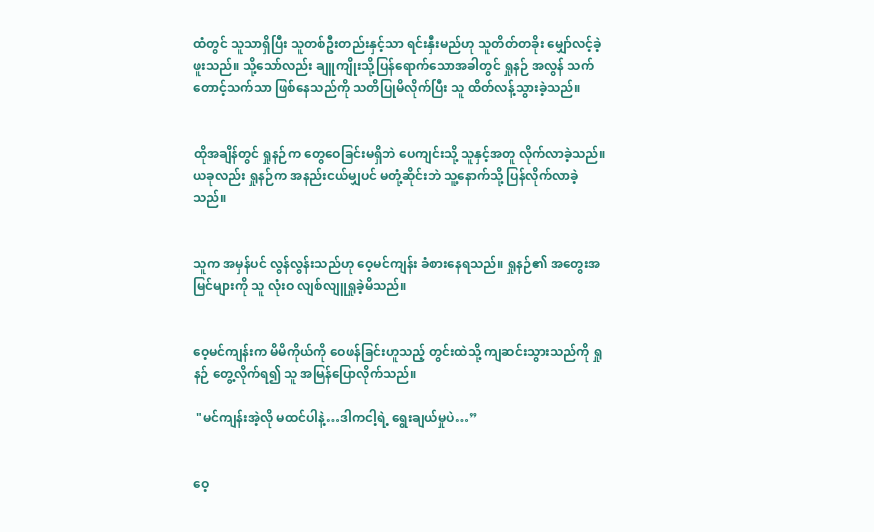ထံတွင် သူသာရှိပြီး သူတစ်ဦးတည်းနှင့်သာ ရင်းနှီးမည်ဟု သူတိတ်တခိုး မျှော်လင့်ခဲ့ဖူးသည်။ သို့သော်လည်း ချူကျိုးသို့ပြန်ရောက်သောအခါတွင် ရှုနဉ် အလွန် သက်တောင့်သက်သာ ဖြစ်နေသည်ကို သတိပြုမိလိုက်ပြီး သူ ထိတ်လန့်သွားခဲ့သည်။


ထိုအချိန်တွင် ရှုနဉ်က တွေဝေခြင်းမရှိဘဲ ပေကျင်းသို့ သူနှင့်အတူ လိုက်လာခဲ့သည်။ ယခုလည်း ရှုနဉ်က အနည်းငယ်မျှပင် မတုံ့ဆိုင်းဘဲ သူ့နောက်သို့ ပြန်လိုက်လာခဲ့သည်။


သူက အမှန်ပင် လွန်လွန်းသည်ဟု ဝေ့မင်ကျန်း ခံစားနေရသည်။ ရှုနဉ်၏ အတွေးအမြင်များကို သူ လုံးဝ လျစ်လျူရှုခဲ့မိသည်။


ဝေ့မင်ကျန်းက မိမိကိုယ်ကို ဝေဖန်ခြင်းဟူသည့် တွင်းထဲသို့ ကျဆင်းသွားသည်ကို ရှုနဉ် တွေ့လိုက်ရ၍ သူ အမြန်ပြောလိုက်သည်။

 "မင်ကျန်းအဲ့လို မထင်ပါနဲ့…ဒါကငါ့ရဲ့ ရွေးချယ်မှုပဲ…”


ဝေ့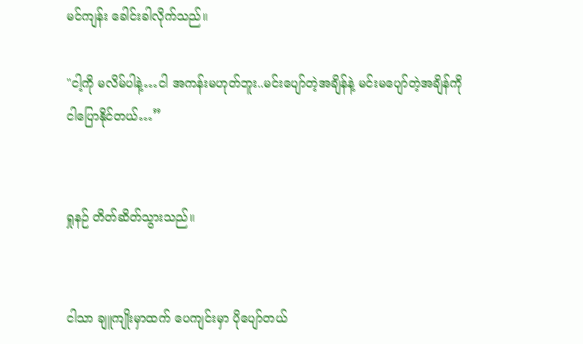မင်ကျန်း ခေါင်းခါလိုက်သည်။

"ငါ့ကို မလိမ်ပါနဲ့…ငါ အကန်းမဟုတ်ဘူး..မင်းပျော်တဲ့အချိန်နဲ့ မင်းမပျော်တဲ့အချိန်ကို ငါပြောနိုင်တယ်…”


ရှုနဉ် တိတ်ဆိတ်သွားသည်။


ငါသာ ချူကျိုးမှာထက် ပေကျင်းမှာ ပိုပျော်တယ်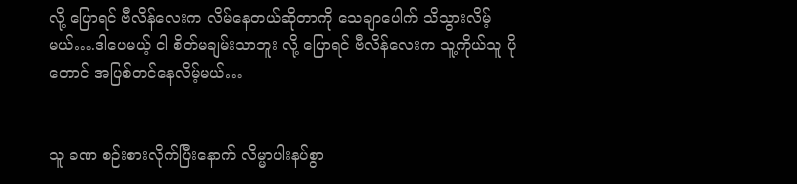လို့ ပြောရင် ဗီလိန်လေးက လိမ်နေတယ်ဆိုတာကို သေချာပေါက် သိသွားလိမ့်မယ်….ဒါပေမယ့် ငါ စိတ်မချမ်းသာဘူး လို့ ပြောရင် ဗီလိန်လေးက သူ့ကိုယ်သူ ပိုတောင် အပြစ်တင်နေလိမ့်မယ်…


သူ ခဏ စဉ်းစားလိုက်ပြီးနောက် လိမ္မာပါးနပ်စွာ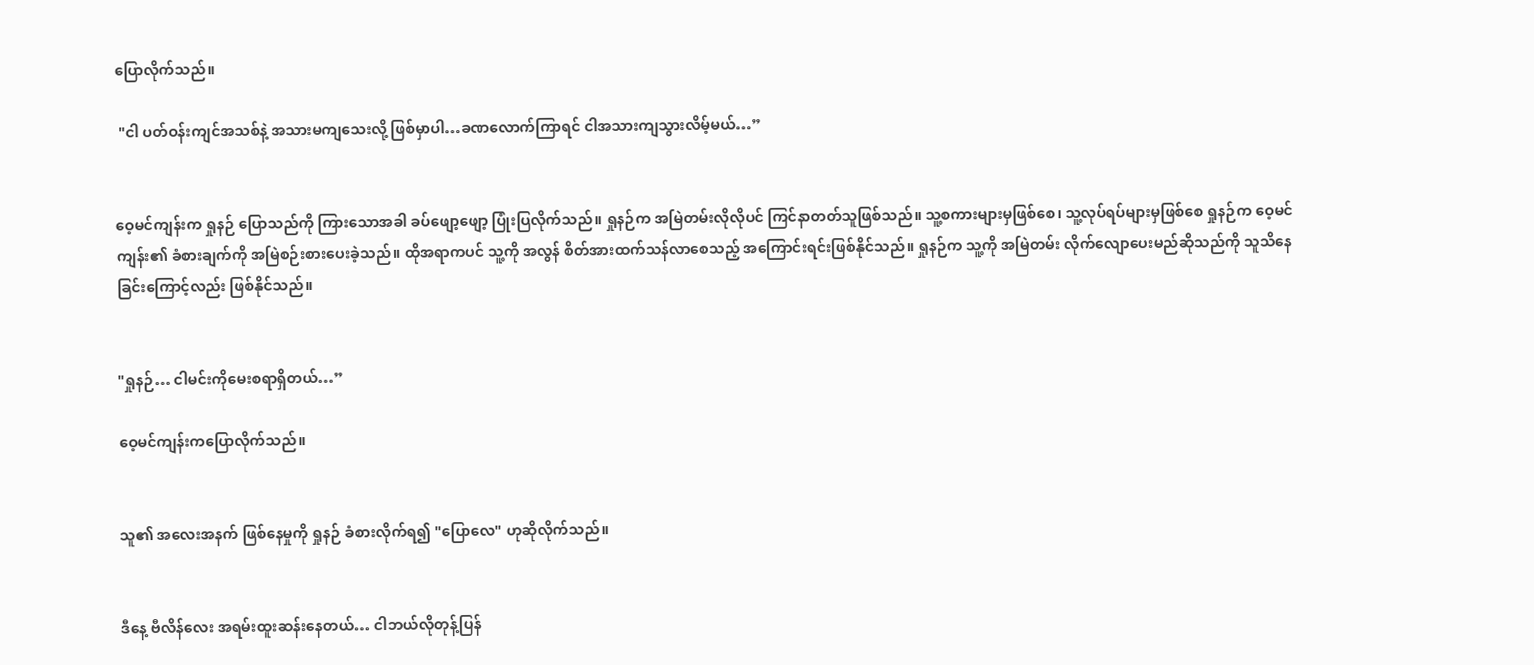ပြောလိုက်သည်။

 "ငါ ပတ်ဝန်းကျင်အသစ်နဲ့ အသားမကျသေးလို့ ဖြစ်မှာပါ…ခဏလောက်ကြာရင် ငါအသားကျသွားလိမ့်မယ်…”


ဝေ့မင်ကျန်းက ရှုနဉ် ပြောသည်ကို ကြားသောအခါ ခပ်ဖျော့ဖျော့ ပြုံးပြလိုက်သည်။ ရှုနဉ်က အမြဲတမ်းလိုလိုပင် ကြင်နာတတ်သူဖြစ်သည်။ သူ့စကားများမှဖြစ်စေ၊ သူ့လုပ်ရပ်များမှဖြစ်စေ ရှုနဉ်က ဝေ့မင်ကျန်း၏ ခံစားချက်ကို အမြဲစဉ်းစားပေးခဲ့သည်။ ထိုအရာကပင် သူ့ကို အလွန် စိတ်အားထက်သန်လာစေသည့် အကြောင်းရင်းဖြစ်နိုင်သည်။ ရှုနဉ်က သူ့ကို အမြဲတမ်း လိုက်လျောပေးမည်ဆိုသည်ကို သူသိနေခြင်းကြောင့်လည်း ဖြစ်နိုင်သည်။


"ရှုနဉ်… ငါမင်းကိုမေးစရာရှိတယ်…”

ဝေ့မင်ကျန်းကပြောလိုက်သည်။


သူ၏ အလေးအနက် ဖြစ်နေမှုကို ရှုနဉ် ခံစားလိုက်ရ၍ "ပြောလေ" ဟုဆိုလိုက်သည်။


ဒီနေ့ ဗီလိန်လေး အရမ်းထူးဆန်းနေတယ်… ငါဘယ်လိုတုန့်ပြန်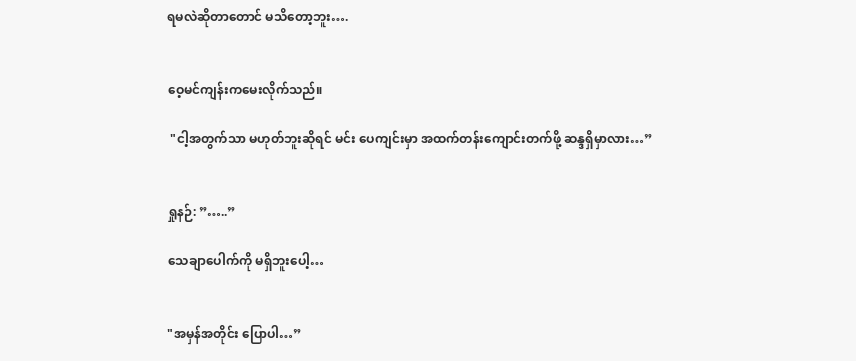ရမလဲဆိုတာတောင် မသိတော့ဘူး….


ဝေ့မင်ကျန်းကမေးလိုက်သည်။

 "ငါ့အတွက်သာ မဟုတ်ဘူးဆိုရင် မင်း ပေကျင်းမှာ အထက်တန်းကျောင်းတက်ဖို့ ဆန္ဒရှိမှာလား…”


ရှုနဉ်: ”…..”

သေချာပေါက်ကို မရှိဘူးပေါ့…


"အမှန်အတိုင်း ပြောပါ…”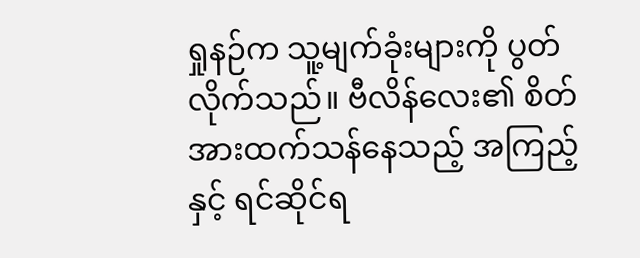ရှုနဉ်က သူ့မျက်ခုံးများကို ပွတ်လိုက်သည်။ ဗီလိန်လေး၏ စိတ်အားထက်သန်နေသည့် အကြည့်နှင့် ရင်ဆိုင်ရ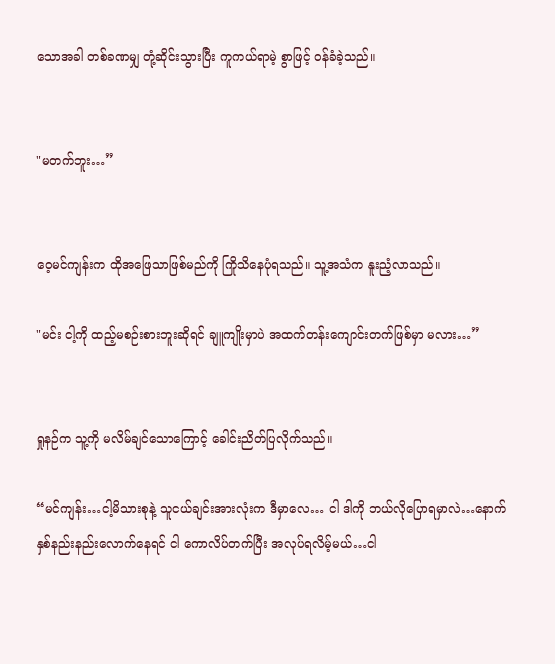သောအခါ တစ်ခဏမျှ တုံ့ဆိုင်းသွားပြီး ကူကယ်ရာမဲ့ စွာဖြင့် ဝန်ခံခဲ့သည်။


"မတက်ဘူး…”


ဝေ့မင်ကျန်းက ထိုအဖြေသာဖြစ်မည်ကို ကြိုသိနေပုံရသည်။ သူ့အသံက နူးညံ့လာသည်။

"မင်း ငါ့ကို ထည့်မစဉ်းစားဘူးဆိုရင် ချူကျိုးမှာပဲ အထက်တန်းကျောင်းတက်ဖြစ်မှာ မလား…”


ရှုနဉ်က သူ့ကို မလိမ်ချင်သောကြောင့် ခေါင်းညိတ်ပြလိုက်သည်။

“မင်ကျန်း…ငါ့မိသားစုနဲ့ သူငယ်ချင်းအားလုံးက ဒီမှာလေ… ငါ ဒါကို ဘယ်လိုပြောရမှာလဲ…နောက်နှစ်နည်းနည်းလောက်နေရင် ငါ ကောလိပ်တက်ပြီး အလုပ်ရလိမ့်မယ်…ငါ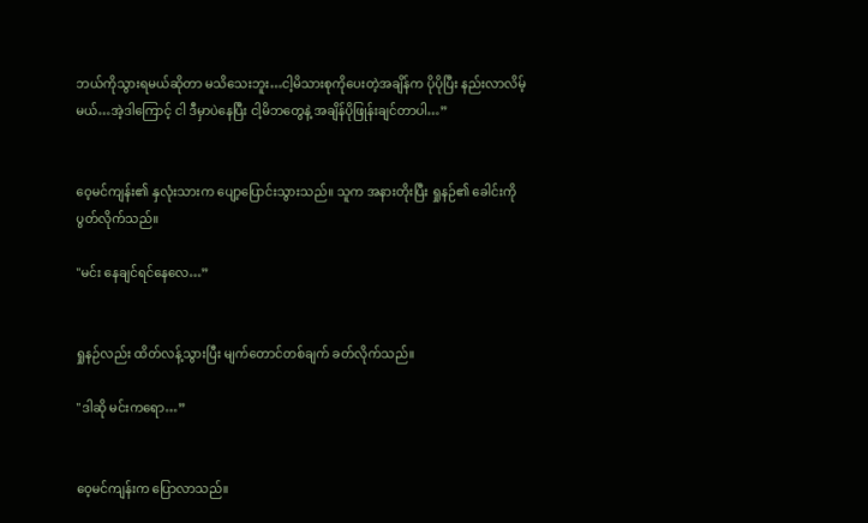ဘယ်ကိုသွားရမယ်ဆိုတာ မသိသေးဘူး…ငါ့မိသားစုကိုပေးတဲ့အချိန်က ပိုပိုပြီး နည်းလာလိမ့်မယ်…အဲ့ဒါကြောင့် ငါ ဒီမှာပဲနေပြီး ငါ့မိဘတွေနဲ့ အချိန်ပိုဖြုန်းချင်တာပါ…”


ဝေ့မင်ကျန်း၏ နှလုံးသားက ပျော့ပြောင်းသွားသည်။ သူက အနားတိုးပြီး ရှုနဉ်၏ ခေါင်းကို ပွတ်လိုက်သည်။

"မင်း နေချင်ရင်နေလေ…”


ရှုနဉ်လည်း ထိတ်လန့်သွားပြီး မျက်တောင်တစ်ချက် ခတ်လိုက်သည်။

"ဒါဆို မင်းကရော…”


ဝေ့မင်ကျန်းက ပြောလာသည်။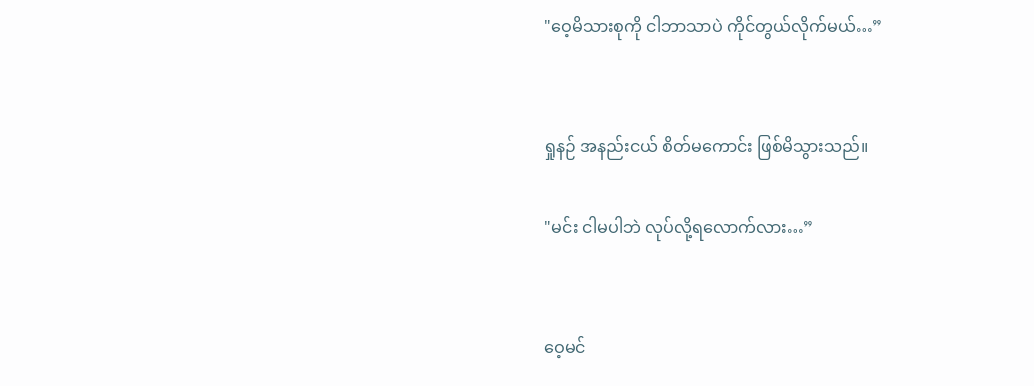"ဝေ့မိသားစုကို ငါဘာသာပဲ ကိုင်တွယ်လိုက်မယ်…”


ရှုနဉ် အနည်းငယ် စိတ်မကောင်း ဖြစ်မိသွားသည်။

"မင်း ငါမပါဘဲ လုပ်လို့ရလောက်လား…”


ဝေ့မင်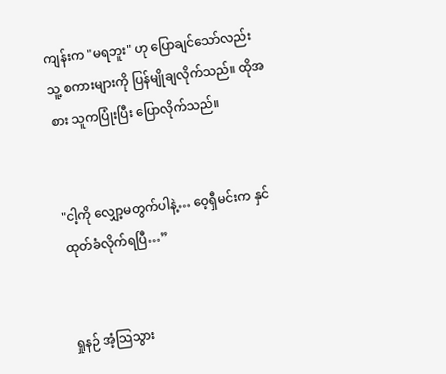ကျန်းက "မရဘူး" ဟု ပြောချင်သော်လည်း သူ့ စကားများကို ပြန်မျိုချလိုက်သည်။ ထိုအစား သူကပြုံးပြီး ပြောလိုက်သည်။


"ငါ့ကို လျှော့မတွက်ပါနဲ့… ဝေ့ရှီမင်းက နှင်ထုတ်ခံလိုက်ရပြီ…”


ရှုနဉ် အံ့သြသွား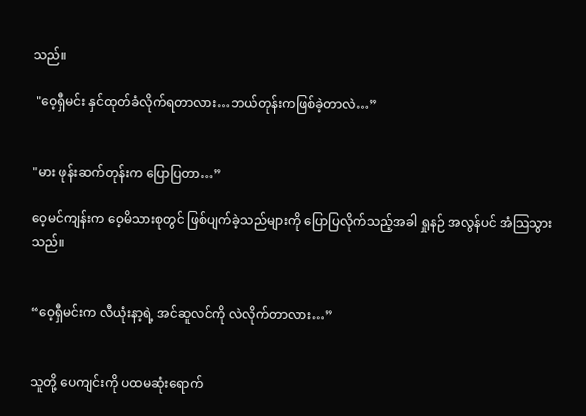သည်။

 "ဝေ့ရှီမင်း နှင်ထုတ်ခံလိုက်ရတာလား…ဘယ်တုန်းကဖြစ်ခဲ့တာလဲ…”


"မား ဖုန်းဆက်တုန်းက ပြောပြတာ…”

ဝေ့မင်ကျန်းက ဝေ့မိသားစုတွင် ဖြစ်ပျက်ခဲ့သည်များကို ပြောပြလိုက်သည့်အခါ ရှုနဉ် အလွန်ပင် အံသြသွားသည်။


“ဝေ့ရှီမင်းက လီယုံးနာ့ရဲ့ အင်ဆူလင်ကို လဲလိုက်တာလား…”


သူတို့ ပေကျင်းကို ပထမဆုံးရောက်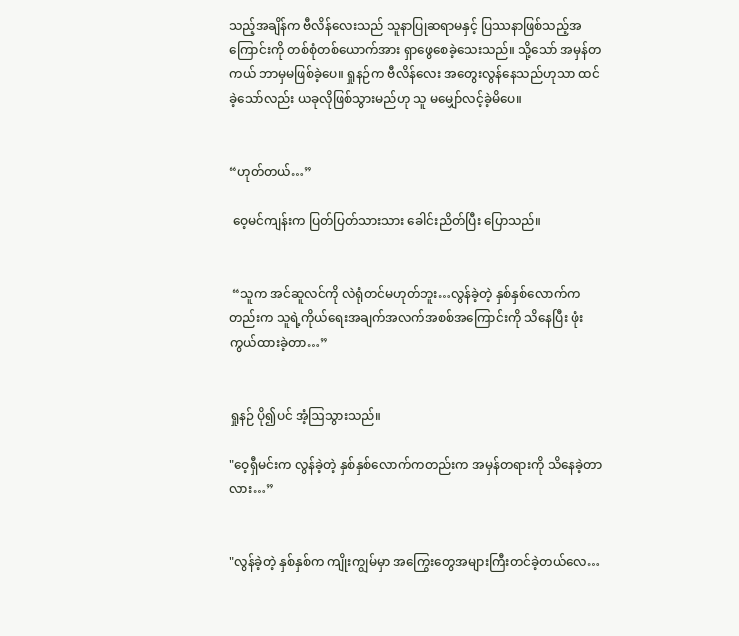သည့်အချိန်က ဗီလိန်လေးသည် သူနာပြုဆရာမနှင့် ပြဿနာဖြစ်သည့်အကြောင်းကို တစ်စုံတစ်ယောက်အား ရှာဖွေစေခဲ့သေးသည်။ သို့သော် အမှန်တကယ် ဘာမှမဖြစ်ခဲ့ပေ။ ရှုနဉ်က ဗီလိန်လေး အတွေးလွန်နေသည်ဟုသာ ထင်ခဲ့သော်လည်း ယခုလိုဖြစ်သွားမည်ဟု သူ မမျှော်လင့်ခဲ့မိပေ။


“ဟုတ်တယ်…”

 ဝေ့မင်ကျန်းက ပြတ်ပြတ်သားသား ခေါင်းညိတ်ပြီး ပြောသည်။


 “သူက အင်ဆူလင်ကို လဲရုံတင်မဟုတ်ဘူး…လွန်ခဲ့တဲ့ နှစ်နှစ်လောက်ကတည်းက သူရဲ့ကိုယ်ရေးအချက်အလက်အစစ်အကြောင်းကို သိနေပြီး ဖုံးကွယ်ထားခဲ့တာ…”


ရှုနဉ် ပို၍ပင် အံ့ဩသွားသည်။

"ဝေ့ရှီမင်းက လွန်ခဲ့တဲ့ နှစ်နှစ်လောက်ကတည်းက အမှန်တရားကို သိနေခဲ့တာလား…”


"လွန်ခဲ့တဲ့ နှစ်နှစ်က ကျိုးကျွမ်မှာ အကြွေးတွေအများကြီးတင်ခဲ့တယ်လေ…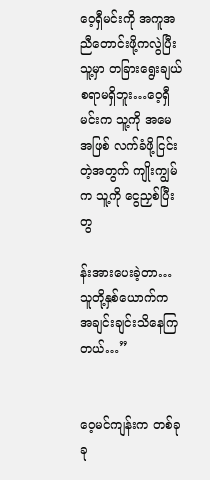ဝေ့ရှီမင်းကို အကူအညီတောင်းဖို့ကလွဲပြီး သူ့မှာ တခြားရွေးချယ်စရာမရှိဘူး…ဝေ့ရှီမင်းက သူ့ကို အမေအဖြစ် လက်ခံဖို့ငြင်းတဲ့အတွက် ကျိုးကျွမ်က သူ့ကို ငွေညှစ်ပြီး တွ

န်းအားပေးခဲ့တာ…သူတို့နှစ်ယောက်က အချင်းချင်းသိနေကြတယ်…”


ဝေ့မင်ကျန်းက တစ်ခုခု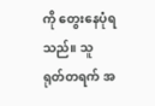ကို တွေးနေပုံရသည်။ သူ ရုတ်တရက် အ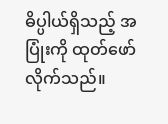ဓိပ္ပါယ်ရှိသည့် အပြုံးကို ထုတ်ဖော်လိုက်သည်။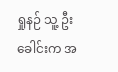ရှုနဉ် သူ့ ဦးခေါင်းက အ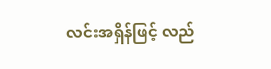လင်းအရှိန်ဖြင့် လည်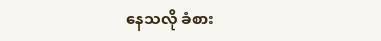နေသလို ခံစား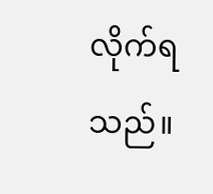လိုက်ရသည်။